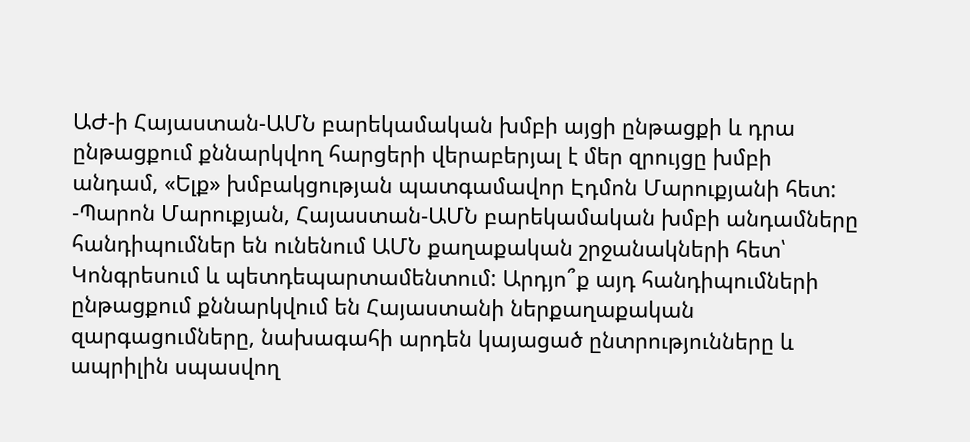ԱԺ-ի Հայաստան-ԱՄՆ բարեկամական խմբի այցի ընթացքի և դրա ընթացքում քննարկվող հարցերի վերաբերյալ է մեր զրույցը խմբի անդամ, «Ելք» խմբակցության պատգամավոր Էդմոն Մարուքյանի հետ:
-Պարոն Մարուքյան, Հայաստան-ԱՄՆ բարեկամական խմբի անդամները հանդիպումներ են ունենում ԱՄՆ քաղաքական շրջանակների հետ՝ Կոնգրեսում և պետդեպարտամենտում: Արդյո՞ք այդ հանդիպումների ընթացքում քննարկվում են Հայաստանի ներքաղաքական զարգացումները, նախագահի արդեն կայացած ընտրությունները և ապրիլին սպասվող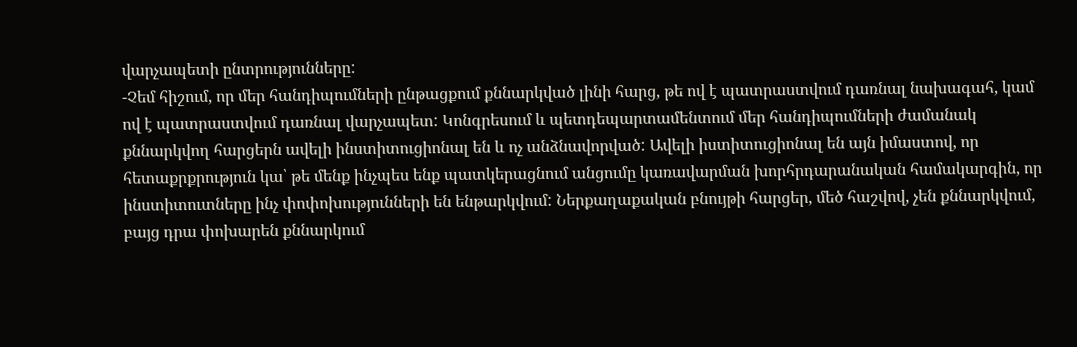վարչապետի ընտրությունները:
-Չեմ հիշում, որ մեր հանդիպումների ընթացքում քննարկված լինի հարց, թե ով է պատրաստվում դառնալ նախագահ, կամ ով է պատրաստվում դառնալ վարչապետ: Կոնգրեսում և պետդեպարտամենտում մեր հանդիպումների ժամանակ քննարկվող հարցերն ավելի ինստիտուցիոնալ են և ոչ անձնավորված: Ավելի իստիտուցիոնալ են այն իմաստով, որ հետաքրքրություն կա՝ թե մենք ինչպես ենք պատկերացնում անցումը կառավարման խորհրդարանական համակարգին, որ ինստիտուտները ինչ փոփոխությունների են ենթարկվում: Ներքաղաքական բնույթի հարցեր, մեծ հաշվով, չեն քննարկվում, բայց դրա փոխարեն քննարկում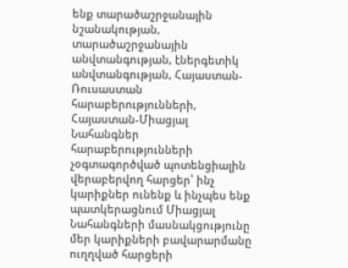ենք տարածաշրջանային նշանակության, տարածաշրջանային անվտանգության, էներգետիկ անվտանգության, Հայաստան-Ռուսաստան հարաբերությունների, Հայաստան-Միացյալ Նահանգներ հարաբերությունների չօգտագործված պոտենցիալին վերաբերվող հարցեր՝ ինչ կարիքներ ունենք և ինչպես ենք պատկերացնում Միացյալ Նահանգների մասնակցությունը մեր կարիքների բավարարմանը ուղղված հարցերի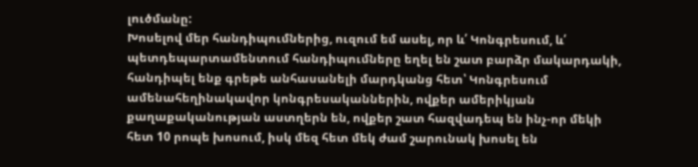լուծմանը:
Խոսելով մեր հանդիպումներից, ուզում եմ ասել, որ և՛ Կոնգրեսում, և՛ պետդեպարտամենտում հանդիպումները եղել են շատ բարձր մակարդակի, հանդիպել ենք գրեթե անհասանելի մարդկանց հետ՝ Կոնգրեսում ամենահեղինակավոր կոնգրեսականներին, ովքեր ամերիկյան քաղաքականության աստղերն են, ովքեր շատ հազվադեպ են ինչ-որ մեկի հետ 10 րոպե խոսում, իսկ մեզ հետ մեկ ժամ շարունակ խոսել են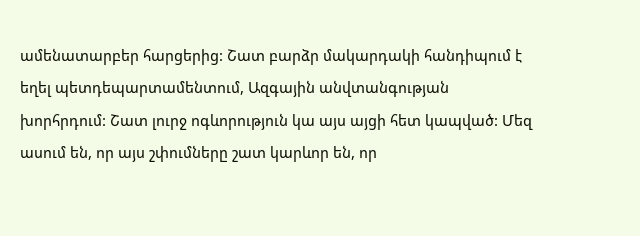ամենատարբեր հարցերից: Շատ բարձր մակարդակի հանդիպում է եղել պետդեպարտամենտում, Ազգային անվտանգության խորհրդում: Շատ լուրջ ոգևորություն կա այս այցի հետ կապված: Մեզ ասում են, որ այս շփումները շատ կարևոր են, որ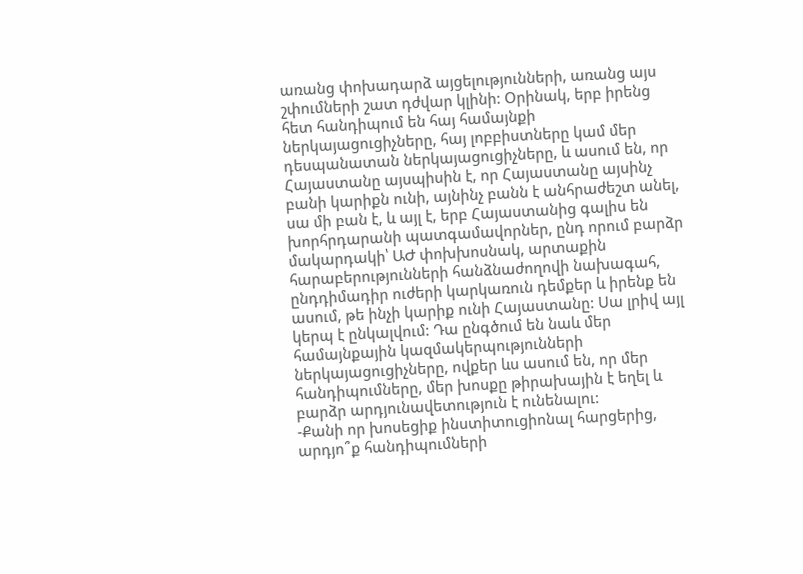առանց փոխադարձ այցելությունների, առանց այս շփումների շատ դժվար կլինի: Օրինակ, երբ իրենց հետ հանդիպում են հայ համայնքի ներկայացուցիչները, հայ լոբբիստները կամ մեր դեսպանատան ներկայացուցիչները, և ասում են, որ Հայաստանը այսպիսին է, որ Հայաստանը այսինչ բանի կարիքն ունի, այնինչ բանն է անհրաժեշտ անել, սա մի բան է, և այլ է, երբ Հայաստանից գալիս են խորհրդարանի պատգամավորներ, ընդ որում բարձր մակարդակի՝ ԱԺ փոխխոսնակ, արտաքին հարաբերությունների հանձնաժողովի նախագահ, ընդդիմադիր ուժերի կարկառուն դեմքեր և իրենք են ասում, թե ինչի կարիք ունի Հայաստանը: Սա լրիվ այլ կերպ է ընկալվում: Դա ընգծում են նաև մեր համայնքային կազմակերպությունների ներկայացուցիչները, ովքեր ևս ասում են, որ մեր հանդիպումները, մեր խոսքը թիրախային է եղել և բարձր արդյունավետություն է ունենալու:
-Քանի որ խոսեցիք ինստիտուցիոնալ հարցերից, արդյո՞ք հանդիպումների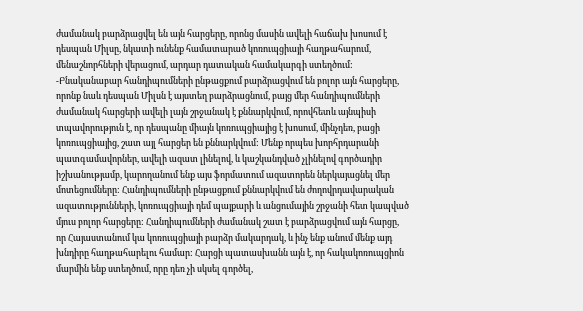ժամանակ բարձրացվել են այն հարցերը, որոնց մասին ավելի հաճախ խոսում է դեսպան Միլսը, նկատի ունենք համատարած կոռուպցիայի հաղթահարում, մենաշնորհների վերացում, արդար դատական համակարգի ստեղծում:
-Բնականաբար հանդիպումների ընթացքում բարձրացվում են բոլոր այն հարցերը, որոնք նաև դեսպան Միլսն է այստեղ բարձրացնում, բայց մեր հանդիպումների ժամանակ հարցերի ավելի լայն շրջանակ է քննարկվում, որովհետև այնպիսի տպավորություն է, որ դեսպանը միայն կոռուպցիայից է խոսում, մինչդեռ, բացի կոռուպցիայից, շատ այլ հարցեր են քննարկվում: Մենք որպես խորհրդարանի պատգամավորներ, ավելի ազատ լինելով, և կաշկանդված չլինելով գործադիր իշխանությամբ, կարողանում ենք այս ֆորմատում ազատորեն ներկայացնել մեր մոտեցումները: Հանդիպումների ընթացքում քննարկվում են ժողովրդավարական ազատությունների, կոռուպցիայի դեմ պայքարի և անցումային շրջանի հետ կապված մյուս բոլոր հարցերը: Հանդիպումների ժամանակ շատ է բարձրացվում այն հարցը, որ Հայաստանում կա կոռուպցիայի բարձր մակարդակ, և ինչ ենք անում մենք այդ խնդիրը հաղթահարելու համար: Հարցի պատասխանն այն է, որ հակակոռուպցիոն մարմին ենք ստեղծում, որը դեռ չի սկսել գործել,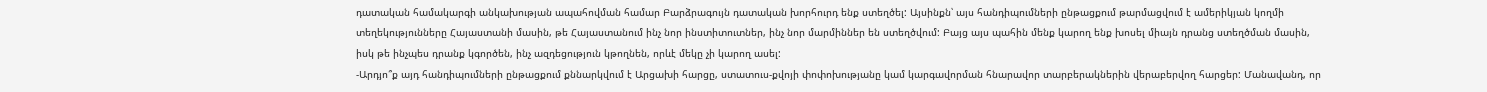դատական համակարգի անկախության ապահովման համար Բարձրագույն դատական խորհուրդ ենք ստեղծել: Այսինքն՝ այս հանդիպումների ընթացքում թարմացվում է ամերիկյան կողմի տեղեկությունները Հայաստանի մասին, թե Հայաստանում ինչ նոր ինստիտուտներ, ինչ նոր մարմիններ են ստեղծվում: Բայց այս պահին մենք կարող ենք խոսել միայն դրանց ստեղծման մասին, իսկ թե ինչպես դրանք կգործեն, ինչ ազդեցություն կթողնեն, որևէ մեկը չի կարող ասել:
-Արդյո՞ք այդ հանդիպումների ընթացքում քննարկվում է Արցախի հարցը, ստատուս-քվոյի փոփոխությանը կամ կարգավորման հնարավոր տարբերակներին վերաբերվող հարցեր: Մանավանդ, որ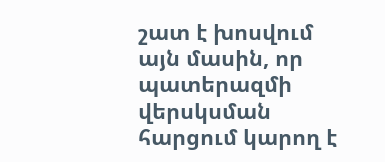շատ է խոսվում այն մասին, որ պատերազմի վերսկսման հարցում կարող է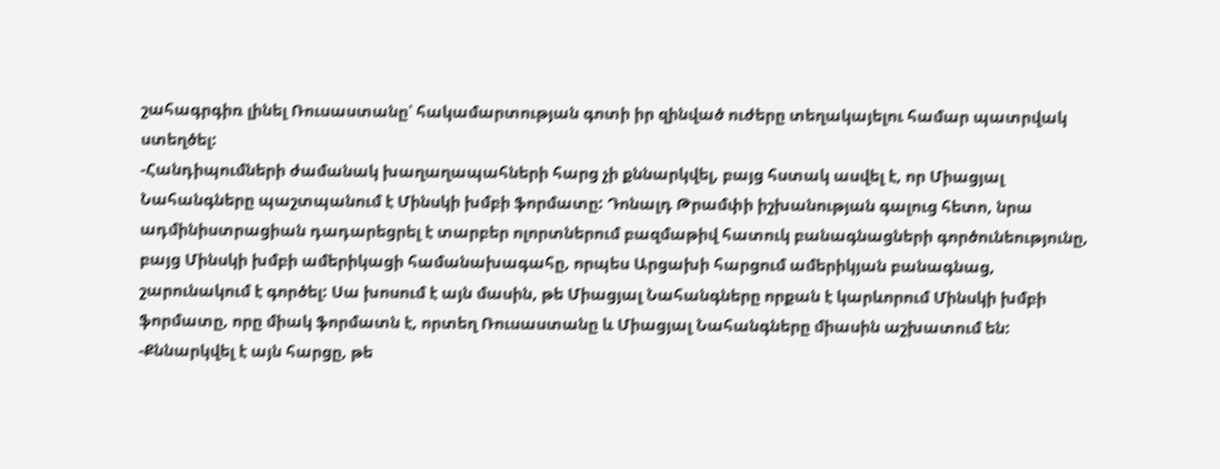շահագրգիռ լինել Ռուսաստանը՝ հակամարտության գոտի իր զինված ուժերը տեղակայելու համար պատրվակ ստեղծել:
-Հանդիպումների ժամանակ խաղաղապահների հարց չի քննարկվել, բայց հստակ ասվել է, որ Միացյալ Նահանգները պաշտպանում է Մինսկի խմբի ֆորմատը: Դոնալդ Թրամփի իշխանության գալուց հետո, նրա ադմինիստրացիան դադարեցրել է տարբեր ոլորտներում բազմաթիվ հատուկ բանագնացների գործունեությունը, բայց Մինսկի խմբի ամերիկացի համանախագահը, որպես Արցախի հարցում ամերիկյան բանագնաց, շարունակում է գործել: Սա խոսում է այն մասին, թե Միացյալ Նահանգները որքան է կարևորում Մինսկի խմբի ֆորմատը, որը միակ ֆորմատն է, որտեղ Ռուսաստանը և Միացյալ Նահանգները միասին աշխատում են:
-Քննարկվել է այն հարցը, թե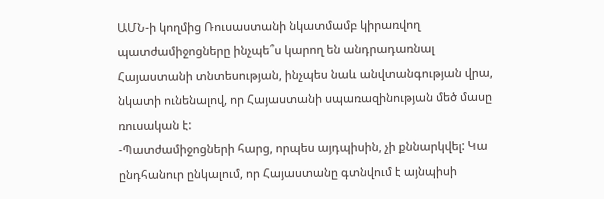ԱՄՆ-ի կողմից Ռուսաստանի նկատմամբ կիրառվող պատժամիջոցները ինչպե՞ս կարող են անդրադառնալ Հայաստանի տնտեսության, ինչպես նաև անվտանգության վրա, նկատի ունենալով, որ Հայաստանի սպառազինության մեծ մասը ռուսական է:
-Պատժամիջոցների հարց, որպես այդպիսին, չի քննարկվել: Կա ընդհանուր ընկալում, որ Հայաստանը գտնվում է այնպիսի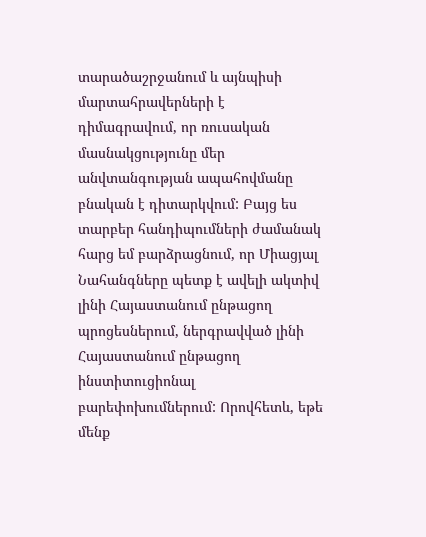տարածաշրջանում և այնպիսի մարտահրավերների է դիմագրավում, որ ռուսական մասնակցությունը մեր անվտանգության ապահովմանը բնական է դիտարկվում: Բայց ես տարբեր հանդիպումների ժամանակ հարց եմ բարձրացնում, որ Միացյալ Նահանգները պետք է ավելի ակտիվ լինի Հայաստանում ընթացող պրոցեսներում, ներգրավված լինի Հայաստանում ընթացող ինստիտուցիոնալ բարեփոխումներում: Որովհետև, եթե մենք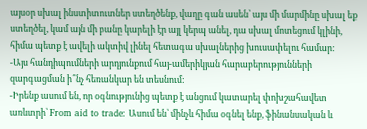այսօր սխալ ինստիտուտներ ստեղծենք, վաղը գան ասեն՝ այս մի մարմինը սխալ եք ստեղծել, կամ այն մի բանը կարելի էր այլ կերպ անել, դա սխալ մոտեցում կլինի, հիմա պետք է ավելի ակտիվ լինել հետագա սխալներից խուսափելու համար:
-Այս հանդիպումների արդյունքում հայ-ամերիկյան հարաբերությունների զարգացման ի՞նչ հեռանկար են տեսնում:
-Իրենք ասում են, որ օգնությունից պետք է անցում կատարել փոխշահավետ առևտրի՝ From aid to trade: Ասում են՝ մինչև հիմա օգնել ենք, ֆինանսական և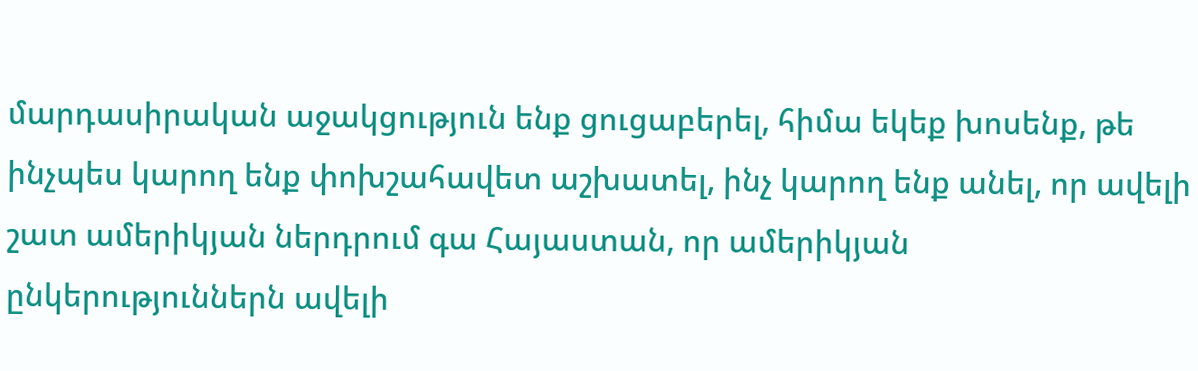մարդասիրական աջակցություն ենք ցուցաբերել, հիմա եկեք խոսենք, թե ինչպես կարող ենք փոխշահավետ աշխատել, ինչ կարող ենք անել, որ ավելի շատ ամերիկյան ներդրում գա Հայաստան, որ ամերիկյան ընկերություններն ավելի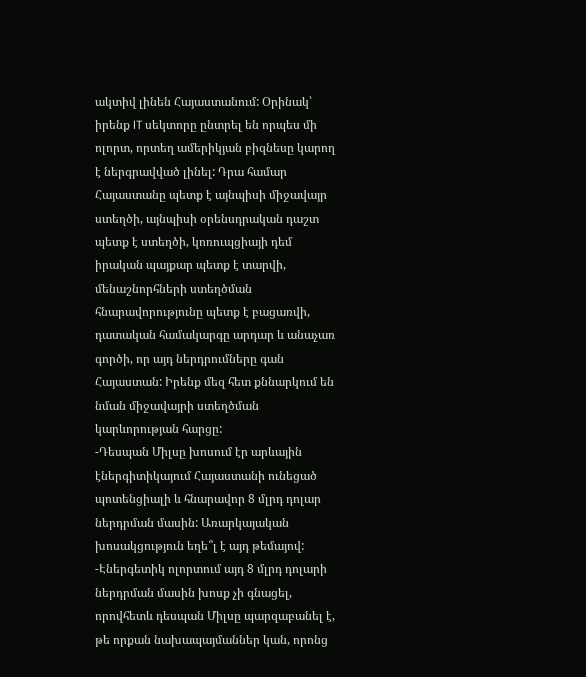ակտիվ լինեն Հայաստանում: Օրինակ՝ իրենք IT սեկտորը ընտրել են որպես մի ոլորտ, որտեղ ամերիկյան բիզնեսը կարող է ներգրավված լինել: Դրա համար Հայաստանը պետք է այնպիսի միջավայր ստեղծի, այնպիսի օրենսդրական դաշտ պետք է ստեղծի, կոռուպցիայի դեմ իրական պայքար պետք է տարվի, մենաշնորհների ստեղծման հնարավորությունը պետք է բացառվի, դատական համակարգը արդար և անաչառ գործի, որ այդ ներդրումները գան Հայաստան: Իրենք մեզ հետ քննարկում են նման միջավայրի ստեղծման կարևորության հարցը:
-Դեսպան Միլսը խոսում էր արևային էներգիտիկայում Հայաստանի ունեցած պոտենցիալի և հնարավոր 8 մլրդ դոլար ներդրման մասին: Առարկայական խոսակցություն եղե՞լ է այդ թեմայով:
-Էներգետիկ ոլորտում այդ 8 մլրդ դոլարի ներդրման մասին խոսք չի գնացել, որովհետև դեսպան Միլսը պարզաբանել է, թե որքան նախապայմաններ կան, որոնց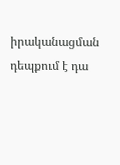իրականացման դեպքում է դա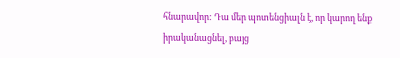հնարավոր: Դա մեր պոտենցիալն է, որ կարող ենք իրականացնել, բայց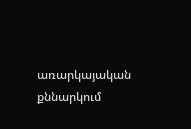առարկայական քննարկում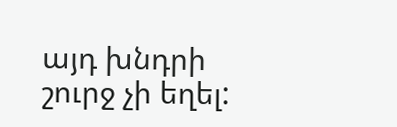այդ խնդրի շուրջ չի եղել: